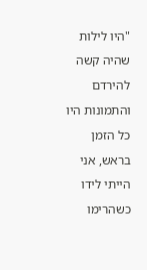"היו לילות שהיה קשה להירדם והתמונות היו כל הזמן בראש, אני הייתי לידו כשהרימו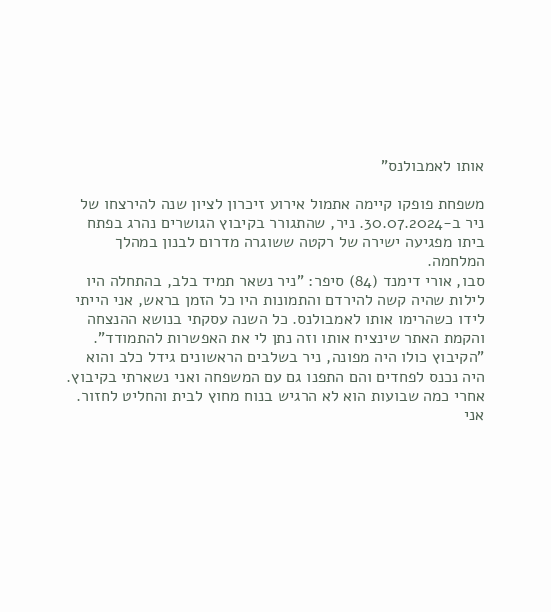אותו לאמבולנס"

משפחת פופקו קיימה אתמול אירוע זיכרון לציון שנה להירצחו של ניר ב-30.07.2024. ניר, שהתגורר בקיבוץ הגושרים נהרג בפתח ביתו מפגיעה ישירה של רקטה ששוגרה מדרום לבנון במהלך המלחמה.
סבו, אורי דימנד (84) סיפר: "ניר נשאר תמיד בלב, בהתחלה היו לילות שהיה קשה להירדם והתמונות היו כל הזמן בראש, אני הייתי לידו כשהרימו אותו לאמבולנס. כל השנה עסקתי בנושא ההנצחה והקמת האתר שינציח אותו וזה נתן לי את האפשרות להתמודד".
"הקיבוץ כולו היה מפונה, ניר בשלבים הראשונים גידל כלב והוא היה נכנס לפחדים והם התפנו גם עם המשפחה ואני נשארתי בקיבוץ. אחרי כמה שבועות הוא לא הרגיש בנוח מחוץ לבית והחליט לחזור. אני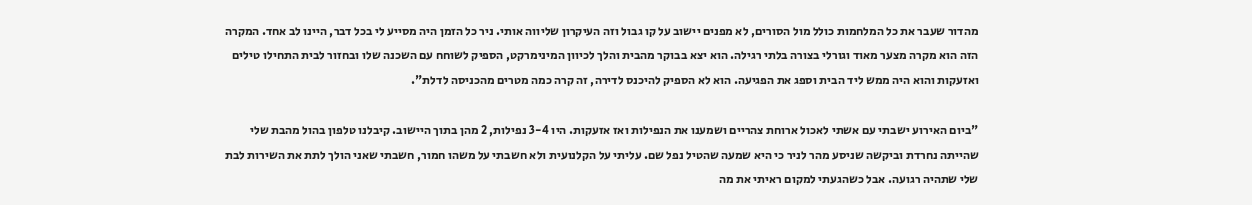מהדור שעבר את כל המלחמות כולל מול הסורים, לא מפנים יישוב על קו גבול וזה העיקרון שליווה אותי. ניר כל הזמן היה מסייע לי בכל דבר, היינו לב אחד. המקרה הזה הוא מקרה מצער מאוד וגורלי בצורה בלתי רגילה. הוא יצא בבוקר מהבית והלך לכיוון המינימרקט, הספיק לשוחח עם השכנה שלו ובחזור לבית התחילו טילים ואזעקות והוא היה ממש ליד הבית וספג את הפגיעה. הוא לא הספיק להיכנס לדירה, זה קרה כמה מטרים מהכניסה לדלת".

"ביום האירוע ישבתי עם אשתי לאכול ארוחת צהריים ושמענו את הנפילות ואז אזעקות. היו 3-4 נפילות, 2 מהן בתוך היישוב. קיבלנו טלפון בהול מהבת שלי שהייתה נחרדת וביקשה שניסע מהר לניר כי היא שמעה שהטיל נפל שם. עליתי על הקלנועית ולא חשבתי על משהו חמור, חשבתי שאני הולך לתת את השירות לבת שלי שתהיה רגועה. אבל כשהגעתי למקום ראיתי את מה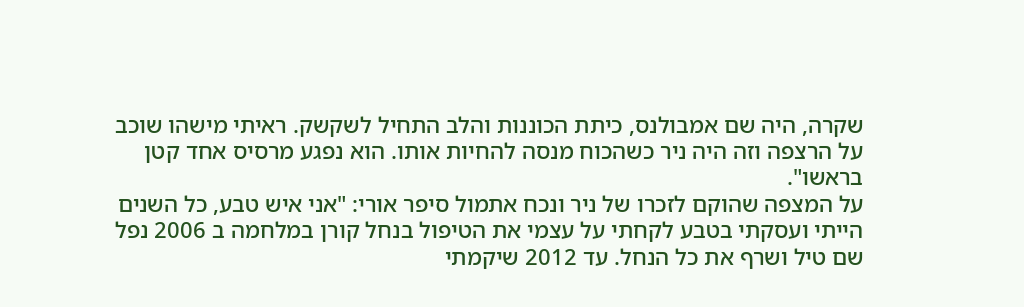שקרה, היה שם אמבולנס, כיתת הכוננות והלב התחיל לשקשק. ראיתי מישהו שוכב על הרצפה וזה היה ניר כשהכוח מנסה להחיות אותו. הוא נפגע מרסיס אחד קטן בראשו".
על המצפה שהוקם לזכרו של ניר ונכח אתמול סיפר אורי: "אני איש טבע, כל השנים הייתי ועסקתי בטבע לקחתי על עצמי את הטיפול בנחל קורן במלחמה ב 2006 נפל שם טיל ושרף את כל הנחל. עד 2012 שיקמתי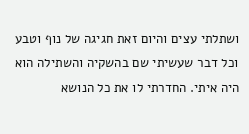ושתלתי עצים והיום זאת חגיגה של נוף וטבע וכל דבר שעשיתי שם בהשקיה והשתילה הוא היה איתי. החדרתי לו את כל הנושא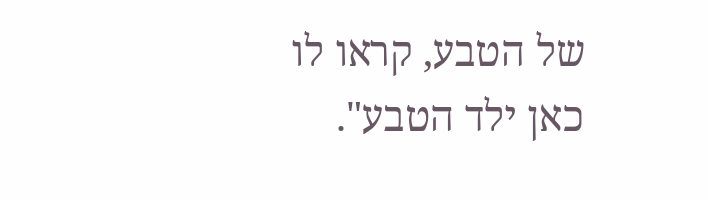של הטבע, קראו לו כאן ילד הטבע".